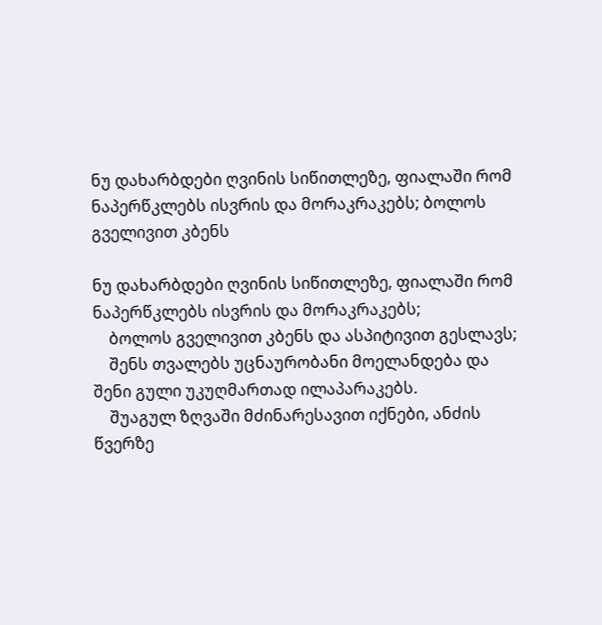ნუ დახარბდები ღვინის სიწითლეზე, ფიალაში რომ ნაპერწკლებს ისვრის და მორაკრაკებს; ბოლოს გველივით კბენს

ნუ დახარბდები ღვინის სიწითლეზე, ფიალაში რომ ნაპერწკლებს ისვრის და მორაკრაკებს;
    ბოლოს გველივით კბენს და ასპიტივით გესლავს;
    შენს თვალებს უცნაურობანი მოელანდება და შენი გული უკუღმართად ილაპარაკებს.
    შუაგულ ზღვაში მძინარესავით იქნები, ანძის წვერზე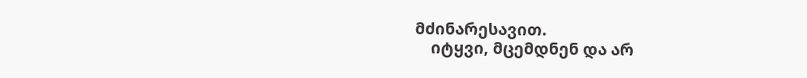მძინარესავით.
    იტყვი, მცემდნენ და არ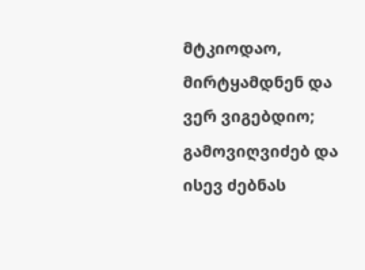მტკიოდაო, მირტყამდნენ და ვერ ვიგებდიო; გამოვიღვიძებ და ისევ ძებნას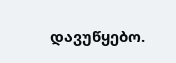დავუწყებო.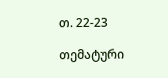თ. 22-23

თემატური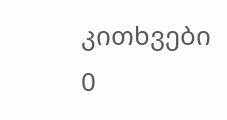კითხვები
0